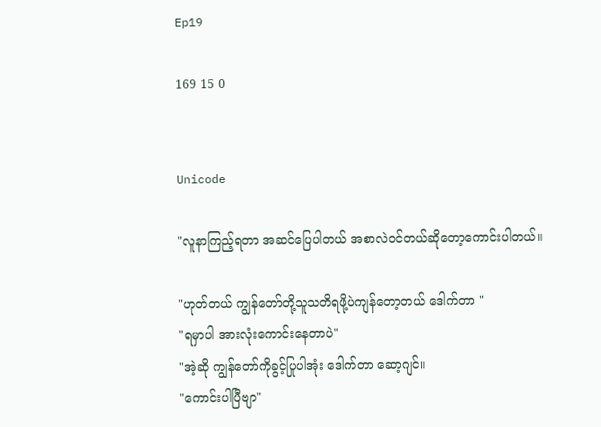Ep19

169 15 0


Unicode

"လူနာကြည့်ရတာ အဆင်ပြေပါတယ် အစာလဲ၀င်တယ်ဆိုတော့ကောင်းပါတယ်။

"ဟုတ်တယ် ကျွန်တော်တို့သူသတိရဖို့ပဲကျန်တော့တယ် ဒေါက်တာ "
"ရမှာပါ အားလုံးကောင်းနေတာပဲ"
"အဲ့ဆို ကျွန်တော်ကိုခွင့်ပြုပါအုံး ဒေါက်တာ ဆော့ဂျင်။
"ကောင်းပါပြီဗျာ"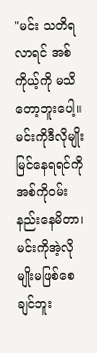"မင်း သတိရလာရင် အစ်ကိုယ့်ကို မသိတော့ဘူးပေါ့။မင်းကိုဒီလိုမျိုးမြင်နေရရင်ကို အစ်ကို၀မ်းနည်းနေမိတာ၊မင်းကိုအဲ့လိုမျိုးမဖြစ်စေချင်ဘူး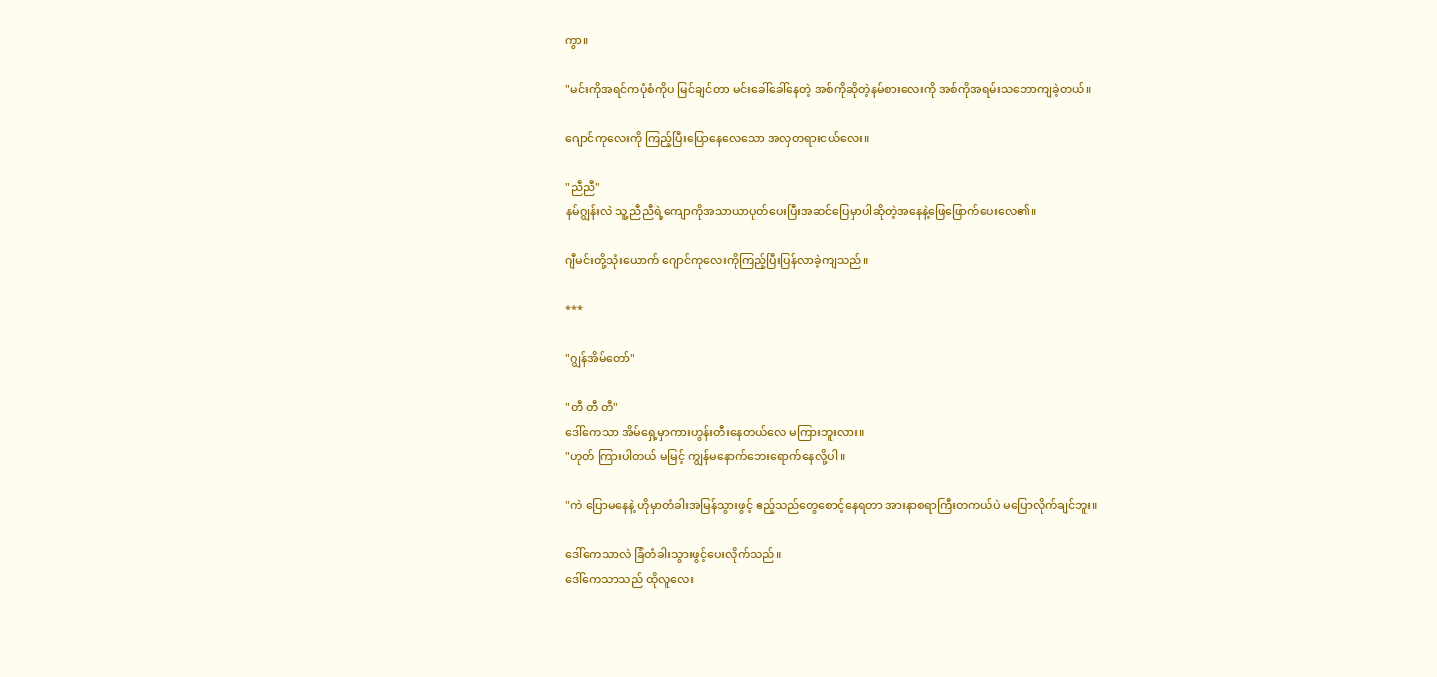ကွာ။

"မင်းကိုအရင်ကပုံစံကိုပ မြင်ချင်တာ မင်းခေါ်‌‌ခေါ်နေတဲ့ အစ်ကိုဆိုတဲ့နမ်စားလေးကို အစ်ကိုအရမ်းသဘောကျခဲ့တယ်။

ဂျောင်ကုလေးကို ကြည့်ပြီးပြောနေလေသော အလှတရားငယ်လေး။

"ညီညီ"
နမ်ဂျွန်းလဲ သူ့ညီညီရဲ့ကျောကိုအသာယာပုတ်ပေးပြီးအဆင်ပြေမှာပါဆိုတဲ့အနေနဲ့ဖြေဖြောက်ပေးလေ၏။

ဂျီမင်းတို့သုံးယောက် ဂျောင်ကုလေးကိုကြည့်ပြီးပြန်လာခဲ့ကျသည်။

***

"ဂျွန်အိမ်တော်"

"တီ တီ တီ"
ဒေါ်ကေသာ အိမ်ရှေ့မှာကားဟွန်းတီးနေတယ်လေ မကြားဘူးလား။
"ဟုတ် ကြားပါတယ် မမြင့် ကျွန်မနောက်ဘေးရောက်နေလို့ပါ။

"ကဲ ပြောမနေနဲ့ ဟိုမှာတံခါးအမြန်သွားဖွင့် ဧည့်သည်တွေစောင့်နေရတာ အားနာစရာကြီးတကယ်ပဲ မပြောလိုက်ချင်ဘူး။

ဒေါ်ကေသာလဲ ခြံတံခါးသွားဖွင့်ပေးလိုက်သည်။
ဒေါ်ကေသာသည် ထိုလူလေး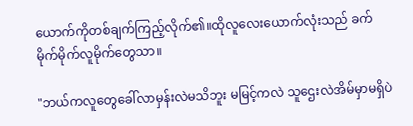ယောက်ကိုတစ်ချက်ကြည့်လိုက်၏။ထိုလူလေးယောက်လုံးသည် ခက်မိုက်မိုက်လူမိုက်တွေသာ။

"ဘယ်ကလူတွေခေါ်လာမှန်းလဲမသိဘူး မမြင့်ကလဲ သူဌေးလဲအိမ်မှာမရှိပဲ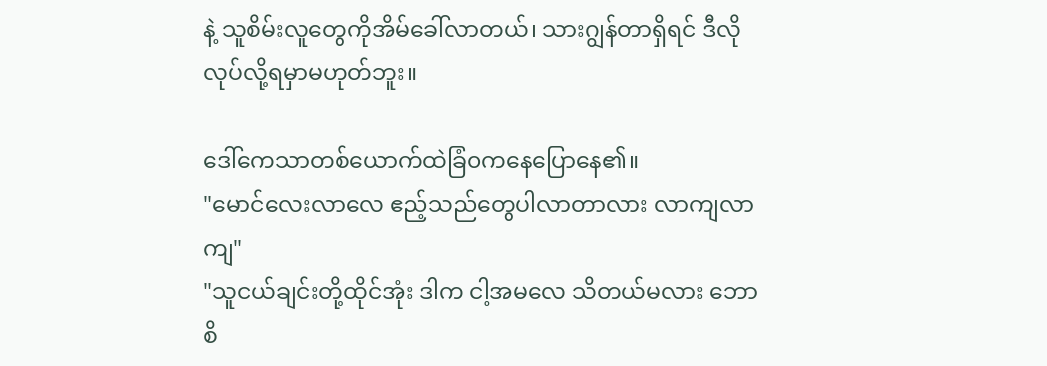နဲ့ သူစိမ်းလူတွေကိုအိမ်ခေါ်လာတယ်၊ သားဂျွန်တာရှိရင် ဒီလိုလုပ်လို့ရမှာမဟုတ်ဘူး။

ဒေါ်ကေသာတစ်ယောက်ထဲခြံ၀ကနေပြောနေ၏။
"မောင်လေးလာလေ ဧည့်သည်တွေပါလာတာလား လာကျလာကျ"
"သူငယ်ချင်းတို့ထိုင်အုံး ဒါက ငါ့အမလေ သိတယ်မလား ဘောစိ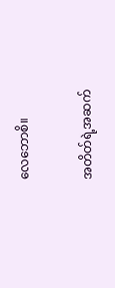လေဘောစိ။

အတိတ်ရဲ့အဆက်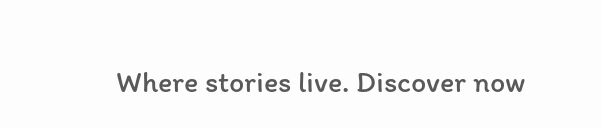Where stories live. Discover now